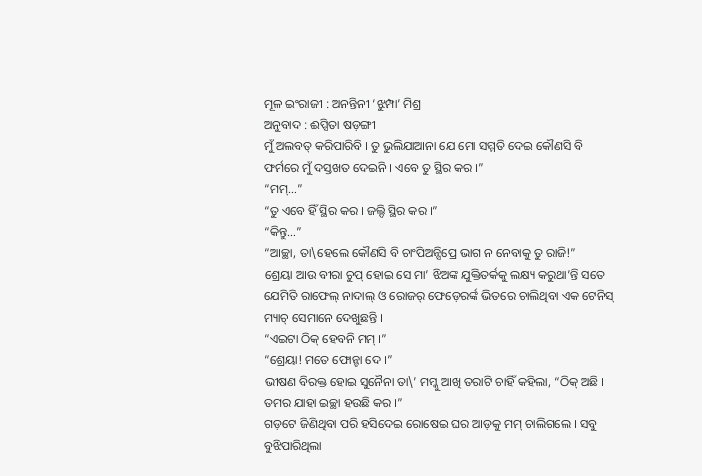ମୂଳ ଇଂରାଜୀ : ଅନନ୍ତିନୀ ‘ଝୁମ୍ପା’ ମିଶ୍ର
ଅନୁବାଦ : ଈପ୍ସିତା ଷଡ଼ଙ୍ଗୀ
ମୁଁ ଅଲବତ୍ କରିପାରିବି । ତୁ ଭୁଲିଯାଆନା ଯେ ମୋ ସମ୍ମତି ଦେଇ କୌଣସି ବି ଫର୍ମରେ ମୁଁ ଦସ୍ତଖତ ଦେଇନି । ଏବେ ତୁ ସ୍ଥିର କର ।”
“ମମ୍…”
“ତୁ ଏବେ ହିଁ ସ୍ଥିର କର । ଜଲ୍ଦି ସ୍ଥିର କର ।”
“କିନ୍ତୁ…”
“ଆଚ୍ଛା, ତା\ହେଲେ କୌଣସି ବି ଚାଂପିଅନ୍ସିପ୍ରେ ଭାଗ ନ ନେବାକୁ ତୁ ରାଜି!”
ଶ୍ରେୟା ଆଉ ବୀରା ଚୁପ୍ ହୋଇ ସେ ମା’ ଝିଅଙ୍କ ଯୁକ୍ତିତର୍କକୁ ଲକ୍ଷ୍ୟ କରୁଥା’ନ୍ତି ସତେ ଯେମିତି ରାଫେଲ୍ ନାଦାଲ୍ ଓ ରୋଜର୍ ଫେଡ଼େରର୍ଙ୍କ ଭିତରେ ଚାଲିଥିବା ଏକ ଟେନିସ୍ ମ୍ୟାଚ୍ ସେମାନେ ଦେଖୁଛନ୍ତି ।
“ଏଇଟା ଠିକ୍ ହେବନି ମମ୍ ।”
“ଶ୍ରେୟା! ମତେ ଫୋନ୍ଟା ଦେ ।”
ଭୀଷଣ ବିରକ୍ତ ହୋଇ ସୁନୈନା ତା\’ ମମ୍କୁ ଆଖି ତରାଟି ଚାହିଁ କହିଲା, “ଠିକ୍ ଅଛି । ତମର ଯାହା ଇଚ୍ଛା ହଉଛି କର ।”
ଗଡ଼ଟେ ଜିଣିଥିବା ପରି ହସିଦେଇ ରୋଷେଇ ଘର ଆଡ଼କୁ ମମ୍ ଚାଲିଗଲେ । ସବୁ ବୁଝିପାରିଥିଲା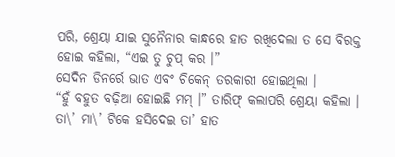ପରି, ଶ୍ରେୟା ଯାଇ ସୁନୈନାର କାନ୍ଧରେ ହାତ ରଖିଦେଲା ତ ସେ ବିରକ୍ତ ହୋଇ କହିଲା, “ଏଇ ତୁ ଚୁପ୍ କର ।”
ସେଦିନ ଡିନର୍ରେ ଭାତ ଏବଂ ଚିକେନ୍ ତରକାରୀ ହୋଇଥିଲା ।
“ହୁଁ ବହୁତ ବଢ଼ିଆ ହୋଇଛି ମମ୍ ।” ତାରିଫ୍ କଲାପରି ଶ୍ରେୟା କହିଲା । ତା\’ ମା\’ ଟିକେ ହସିଦେଇ ତା’ ହାତ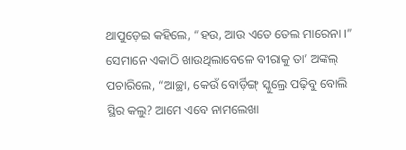ଥାପୁଡ଼େଇ କହିଲେ, “ହଉ, ଆଉ ଏତେ ତେଲ ମାରେନା ।” ସେମାନେ ଏକାଠି ଖାଉଥିଲାବେଳେ ବୀରାକୁ ତା’ ଅଙ୍କଲ୍ ପଚାରିଲେ, “ଆଚ୍ଛା, କେଉଁ ବୋର୍ଡ଼ିଙ୍ଗ୍ ସ୍କୁଲ୍ରେ ପଢ଼ିବୁ ବୋଲି ସ୍ଥିର କଲୁ? ଆମେ ଏବେ ନାମଲେଖା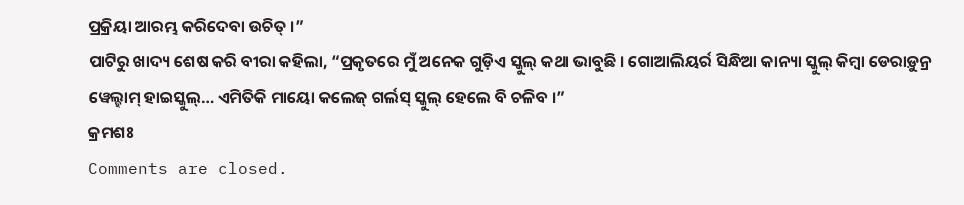ପ୍ରକ୍ରିୟା ଆରମ୍ଭ କରିଦେବା ଉଚିତ୍ ।”
ପାଟିରୁ ଖାଦ୍ୟ ଶେଷ କରି ବୀରା କହିଲା, “ପ୍ରକୃତରେ ମୁଁ ଅନେକ ଗୁଡ଼ିଏ ସ୍କୁଲ୍ କଥା ଭାବୁଛି । ଗୋଆଲିୟର୍ର ସିନ୍ଧିଆ କାନ୍ୟା ସ୍କୁଲ୍ କିମ୍ବା ଡେରାଡ଼ୁନ୍ର ୱେଲ୍ହାମ୍ ହାଇସ୍କୁଲ୍… ଏମିତିକି ମାୟୋ କଲେଜ୍ ଗର୍ଲସ୍ ସ୍କୁଲ୍ ହେଲେ ବି ଚଳିବ ।”
କ୍ରମଶଃ
Comments are closed.